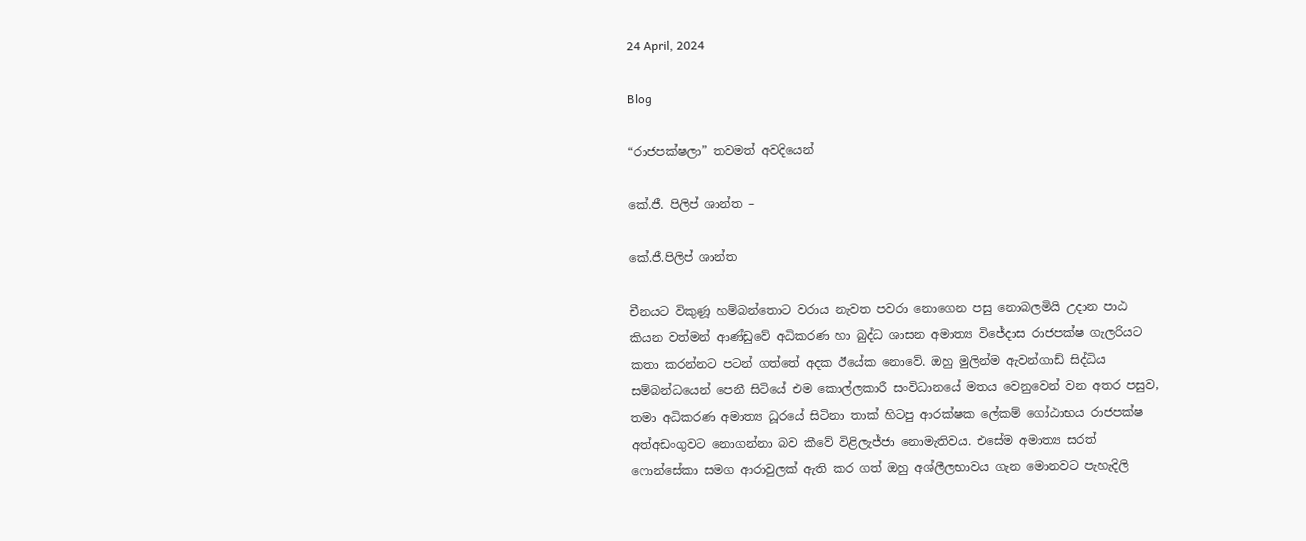24 April, 2024

Blog

“රාජපක්ෂලා” තවමත් අවදියෙන්

කේ.ජී. පිලිප් ශාන්ත –

කේ.ජී.පිලිප් ශාන්ත

චීනයට විකුණූ හම්බන්තොට වරාය නැවත පවරා නොගෙන පසු නොබලමියි උදාන පාඨ කියන වත්මන් ආණ්ඩුවේ අධිකරණ හා බුද්ධ ශාසන අමාත්‍ය විජේදාස රාජපක්ෂ ගැලරියට කතා කරන්නට පටන් ගත්තේ අදක ඊයේක නොවේ. ඔහු මුලින්ම ඇවන්ගාඩ් සිද්ධිය සම්බන්ධයෙන් පෙනී සිටියේ එම කොල්ලකාරී සංවිධානයේ මතය වෙනුවෙන් වන අතර පසුව, තමා අධිකරණ අමාත්‍ය ධූරයේ සිටිනා තාක් හිටපු ආරක්ෂක ලේකම් ගෝඨාභය රාජපක්ෂ අත්අඩංගුවට නොගන්නා බව කීවේ විළිලැජ්ජා නොමැතිවය. එසේම අමාත්‍ය සරත් ෆොන්සේකා සමග ආරාවුලක් ඇති කර ගත් ඔහු අශ්ලීලභාවය ගැන මොනවට පැහැදිලි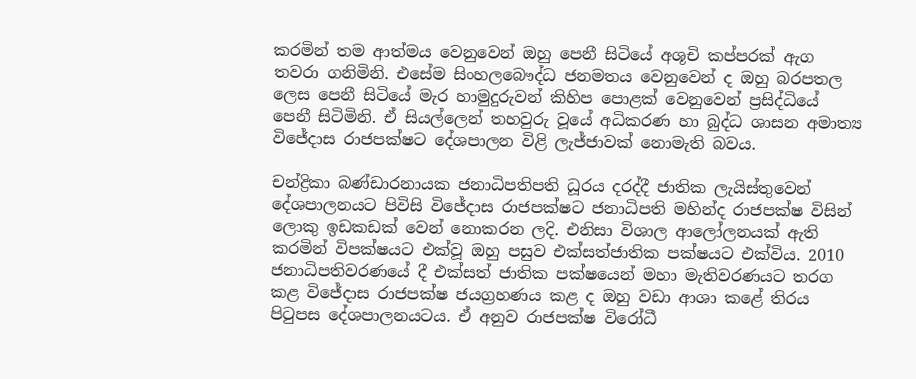කරමින් තම ආත්මය වෙනුවෙන් ඔහු පෙනී සිටියේ අශූචි කප්පරක් ඇග තවරා ගනිමිනි. එසේම සිංහලබෞද්ධ ජනමතය වෙනුවෙන් ද ඔහු බරපතල ලෙස පෙනී සිටියේ මැර හාමුදුරුවන් කිහිප පොළක් වෙනුවෙන් ප්‍රසිද්ධියේ පෙනී සිටිමිනි. ඒ සියල්ලෙන් තහවුරු වූයේ අධිකරණ හා බුද්ධ ශාසන අමාත්‍ය විජේදාස රාජපක්ෂට දේශපාලන විළි ලැජ්ජාවක් නොමැති බවය.

චන්ද්‍රිකා බණ්ඩාරනායක ජනාධිපතිපති ධූරය දරද්දී ජාතික ලැයිස්තුවෙන් දේශපාලනයට පිවිසි විජේදාස රාජපක්ෂට ජනාධිපති මහින්ද රාජපක්ෂ විසින් ලොකු ඉඩකඩක් වෙන් නොකරන ලදි. එනිසා විශාල ආලෝලනයක් ඇති කරමින් විපක්ෂයට එක්වූ ඔහු පසුව එක්සත්ජාතික පක්ෂයට එක්විය. 2010 ජනාධිපතිවරණයේ දී එක්සත් ජාතික පක්ෂයෙන් මහා මැතිවරණයට තරග කළ විජේදාස රාජපක්ෂ ජයග්‍රහණය කළ ද ඔහු වඩා ආශා කළේ තිරය පිටුපස දේශපාලනයටය. ඒ අනුව රාජපක්ෂ විරෝධී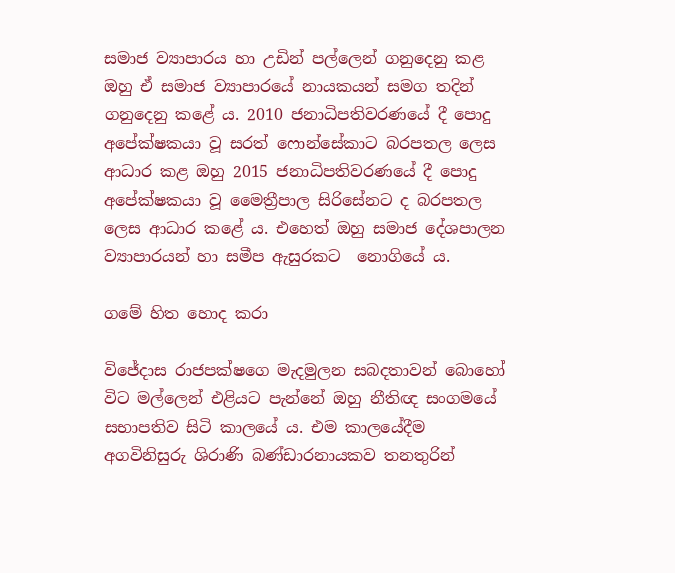සමාජ ව්‍යාපාරය හා උඩින් පල්ලෙන් ගනුදෙනු කළ ඔහු ඒ සමාජ ව්‍යාපාරයේ නායකයන් සමග තදින් ගනුදෙනු කළේ ය. 2010 ජනාධිපතිවරණයේ දී පොදු අපේක්ෂකයා වූ සරත් ෆොන්සේකාට බරපතල ලෙස ආධාර කළ ඔහු 2015 ජනාධිපතිවරණයේ දී පොදු අපේක්ෂකයා වූ මෛත්‍රීපාල සිරිසේනට ද බරපතල ලෙස ආධාර කළේ ය. එහෙත් ඔහු සමාජ දේශපාලන ව්‍යාපාරයන් හා සමීප ඇසුරකට  නොගියේ ය.

ගමේ හිත හොද කරා

විජේදාස රාජපක්ෂගෙ මැදමුලන සබදතාවන් බොහෝ විට මල්ලෙන් එළියට පැන්නේ ඔහු නීතිඥ සංගමයේ සභාපතිව සිටි කාලයේ ය. එම කාලයේදීම අගවිනිසුරු ශිරාණි බණ්ඩාරනායකව තනතුරින්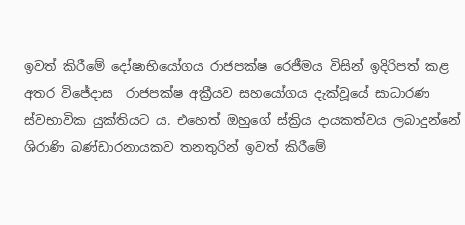ඉවත් කිරීමේ දෝෂාභියෝගය රාජපක්ෂ රෙජීමය විසින් ඉදිරිපත් කළ අතර විජේදාස  රාජපක්ෂ අක්‍රීයව සහයෝගය දැක්වූයේ සාධාරණ ස්වභාවික යුක්තියට ය. එහෙත් ඔහුගේ ස්ක්‍රිය දායකත්වය ලබාදුන්නේ ශිරාණි බණ්ඩාරනායකව තනතුරින් ඉවත් කිරීමේ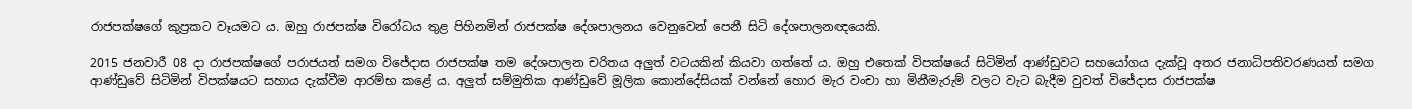රාජපක්ෂගේ කුප්‍රකට වෑයමට ය. ඔහු රාජපක්ෂ විරෝධය තුළ පිහිනමින් රාජපක්ෂ දේශපාලනය වෙනුවෙන් පෙනී සිටි දේශපාලනඥයෙකි.

2015 ජනවාරී 08 දා රාජපක්ෂගේ පරාජයත් සමග විජේදාස රාජපක්ෂ තම දේශපාලන චරිතය අලුත් වටයකින් කියවා ගත්තේ ය. ඔහු එතෙක් විපක්ෂයේ සිටිමින් ආණ්ඩුවට සහයෝගය දැක්වූ අතර ජනාධිපතිවරණයත් සමග ආණ්ඩුවේ සිටිමින් විපක්ෂයට සහාය දැක්වීම ආරම්භ කළේ ය. අලුත් සම්මුතික ආණ්ඩුවේ මූලික කොන්දේසියක් වන්නේ හොර මැර වංචා හා මිනීමැරුම් වලට වැට බැදීම වුවත් විජේදාස රාජපක්ෂ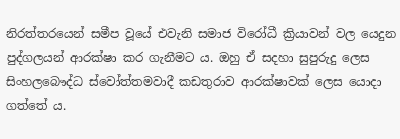නිරත්තරයෙන් සමීප වූයේ එවැනි සමාජ විරෝධී ක්‍රියාවන් වල යෙදුන පුද්ගලයන් ආරක්ෂා කර ගැනීමට ය. ඔහු ඒ සදහා සුපුරුදු ලෙස සිංහලබෞද්ධ ස්වෝත්තමවාදී කඩතුරාව ආරක්ෂාවක් ලෙස යොදා ගත්තේ ය.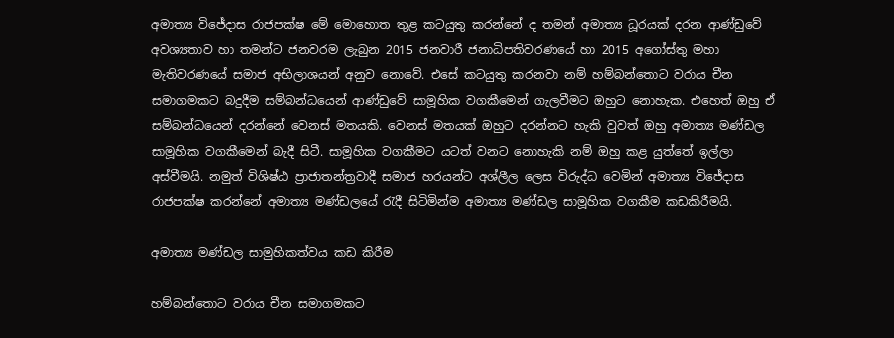අමාත්‍ය විජේදාස රාජපක්ෂ මේ මොහොත තුළ කටයුතු කරන්නේ ද තමන් අමාත්‍ය ධූරයක් දරන ආණ්ඩුවේ අවශ්‍යතාව හා තමන්ට ජනවරම ලැබුන 2015 ජනවාරී ජනාධිපතිවරණයේ හා 2015 අගෝස්තු මහා මැතිවරණයේ සමාජ අභිලාශයන් අනුව නොවේ. එසේ කටයුතු කරනවා නම් හම්බන්තොට වරාය චීන සමාගමකට බදුදීම සම්බන්ධයෙන් ආණ්ඩුවේ සාමූහික වගකීමෙන් ගැලවීමට ඔහුට නොහැක. එහෙත් ඔහු ඒ සම්බන්ධයෙන් දරන්නේ වෙනස් මතයකි. වෙනස් මතයක් ඔහුට දරන්නට හැකි වුවත් ඔහු අමාත්‍ය මණ්ඩල සාමූහික වගකීමෙන් බැදී සිටී. සාමූහික වගකීමට යටත් වනට නොහැකි නම් ඔහු කළ යුත්තේ ඉල්ලා අස්වීමයි. නමුත් විශිෂ්ඨ ප්‍රාජාතන්ත්‍රවාදී සමාජ හරයන්ට අශ්ලීල ලෙස විරුද්ධ වෙමින් අමාත්‍ය විජේදාස රාජපක්ෂ කරන්නේ අමාත්‍ය මණ්ඩලයේ රැදී සිටිමින්ම අමාත්‍ය මණ්ඩල සාමූහික වගකීම කඩකිරීමයි.

අමාත්‍ය මණ්ඩල සාමුහිකත්වය කඩ කිරීම

හම්බන්තොට වරාය චීන සමාගමකට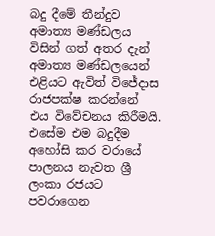බදු දීමේ තීන්දුව අමාත්‍ය මණ්ඩලය විසින් ගත් අතර දැන් අමාත්‍ය මණ්ඩලයෙන් එළියට ඇවිත් විජේදාස රාජපක්ෂ කරන්නේ එය විවේචනය කිරීමයි. එසේම එම බදුදීම අහෝසි කර වරායේ පාලනය නැවත ශ්‍රී ලංකා රජයට පවරාගෙන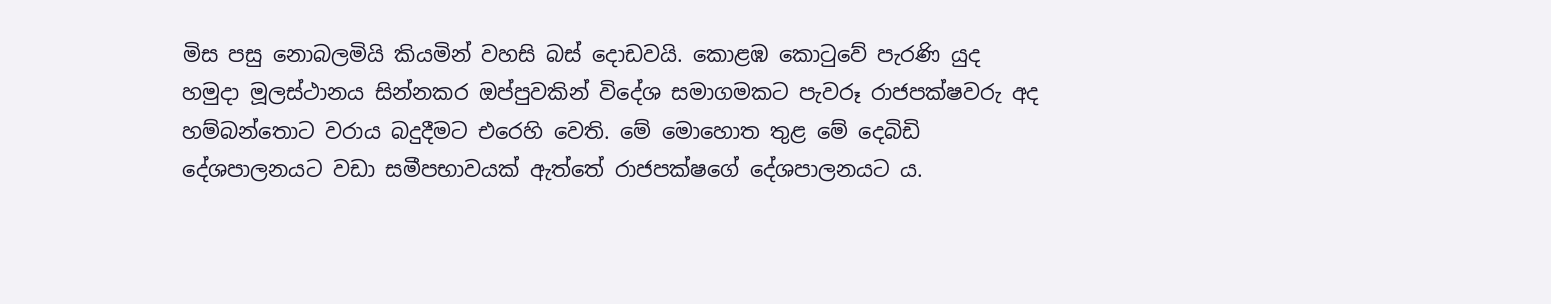මිස පසු නොබලමියි කියමින් වහසි බස් දොඩවයි. කොළඹ කොටුවේ පැරණි යුද හමුදා මූලස්ථානය සින්නකර ඔප්පුවකින් විදේශ සමාගමකට පැවරූ රාජපක්ෂවරු අද හම්බන්තොට වරාය බදුදීමට එරෙහි වෙති. මේ මොහොත තුළ මේ දෙබිඩි දේශපාලනයට වඩා සමීපභාවයක් ඇත්තේ රාජපක්ෂගේ දේශපාලනයට ය.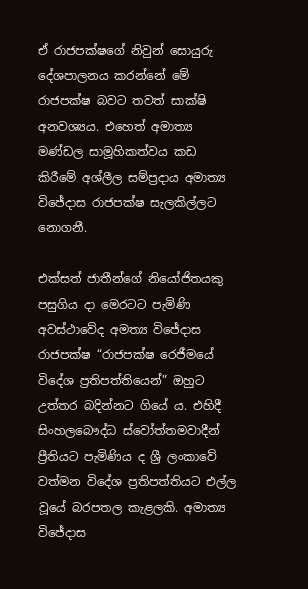ඒ රාජපක්ෂගේ නිවුන් සොයුරු දේශපාලනය කරන්නේ මේ රාජපක්ෂ බවට තවත් සාක්ෂි අනවශ්‍යය. එහෙත් අමාත්‍ය මණ්ඩල සාමූහිකත්වය කඩ කිරීමේ අශ්ලීල සම්ප්‍රදාය අමාත්‍ය විජේදාස රාජපක්ෂ සැලකිල්ලට නොගනී.

එක්සත් ජාතීන්ගේ නියෝජිතයකු පසුගිය දා මෙරටට පැමිණි අවස්ථාවේද අමත්‍ය විජේදාස රාජපක්ෂ “රාජපක්ෂ රෙජීමයේ විදේශ ප්‍රතිපත්තියෙන්” ඔහුට උත්තර බදින්නට ගියේ ය. එහිදී සිංහලබෞද්ධ ස්වෝත්තමවාදීන් ප්‍රීතියට පැමිණිය ද ශ්‍රී ලංකාවේ වත්මන විදේශ ප්‍රතිපත්තියට එල්ල වූයේ බරපතල කැළලකි. අමාත්‍ය විජේදාස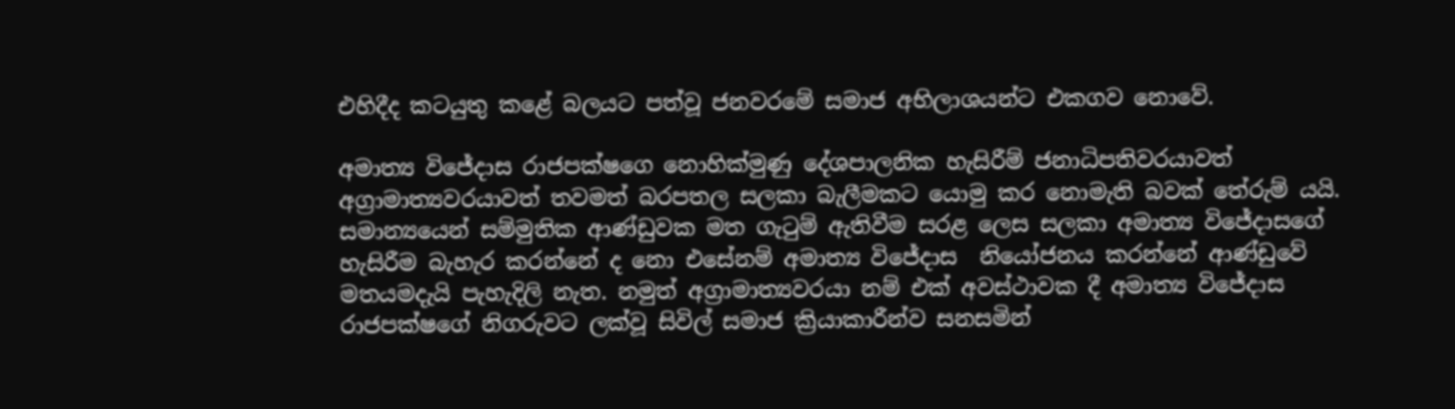එහිදීද කටයුතු කළේ බලයට පත්වූ ජනවරමේ සමාජ අභිලාශයන්ට එකගව නොවේ.

අමාත්‍ය විජේදාස රාජපක්ෂගෙ නොහික්මුණු දේශපාලනික හැසිරීම් ජනාධිපතිවරයාවත් අග්‍රාමාත්‍යවරයාවත් තවමත් බරපතල සලකා බැලීමකට යොමු කර නොමැති බවක් තේරුම් යයි. සමාන්‍යයෙන් සම්මුතික ආණ්ඩුවක මත ගැටුම් ඇතිවීම සරළ ලෙස සලකා අමාත්‍ය විජේදාසගේ හැසිරීම බැහැර කරන්නේ ද නො එසේනම් අමාත්‍ය විජේදාස  නියෝජනය කරන්නේ ආණ්ඩුවේ මතයමදැයි පැහැදිලි නැත. නමුත් අග්‍රාමාත්‍යවරයා නම් එක් අවස්ථාවක දී අමාත්‍ය විජේදාස රාජපක්ෂගේ නිගරුවට ලක්වූ සිවිල් සමාජ ක්‍රියාකාරීන්ව සනසමින්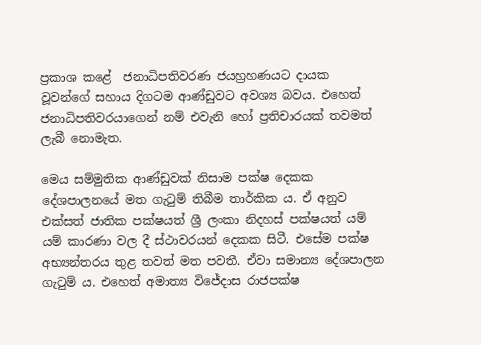ප්‍රකාශ කළේ  ජනාධිපතිවරණ ජයහ්‍රහණයට දායක වූවන්ගේ සහාය දිගටම ආණ්ඩුවට අවශ්‍ය බවය. එහෙත් ජනාධිපතිවරයාගෙන් නම් එවැනි හෝ ප්‍රතිචාරයක් තවමත් ලැබී නොමැත.

මෙය සම්මුතික ආණ්ඩුවක් නිසාම පක්ෂ දෙකක දේශපාලනයේ මත ගැටුම් තිබීම තාර්කික ය. ඒ අනුව එක්සත් ජාතික පක්ෂයත් ශ්‍රී ලංකා නිදහස් පක්ෂයත් යම් යම් කාරණා වල දී ස්ථාවරයන් දෙකක සිටී. එසේම පක්ෂ අභ්‍යන්තරය තුළ තවත් මත පවතී. ඒවා සමාන්‍ය දේශපාලන ගැටුම් ය. එහෙත් අමාත්‍ය විජේදාස රාජපක්ෂ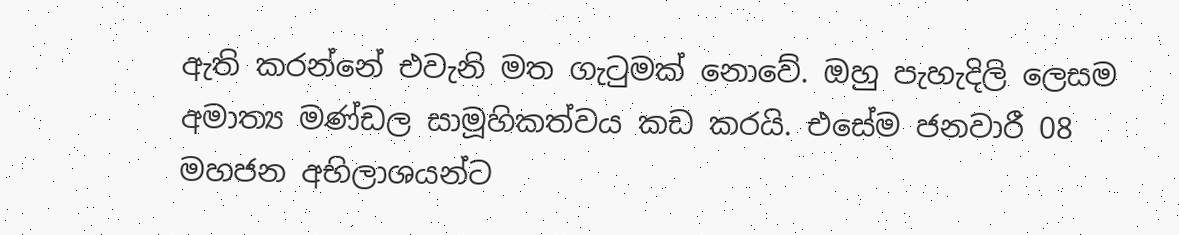ඇති කරන්නේ එවැනි මත ගැටුමක් නොවේ. ඔහු පැහැදිලි ලෙසම අමාත්‍ය මණ්ඩල සාමූහිකත්වය කඩ කරයි. එසේම ජනවාරී 08 මහජන අභිලාශයන්ට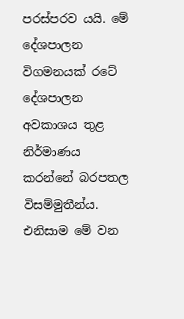පරස්පරව යයි. මේ දේශපාලන විගමනයක් රටේ දේශපාලන අවකාශය තුළ නිර්මාණය කරන්නේ බරපතල විසම්මුතීන්ය. එනිසාම මේ වන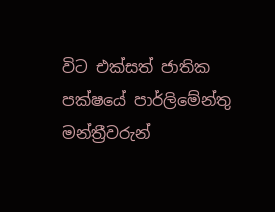විට එක්සත් ජාතික පක්ෂයේ පාර්ලිමේන්තු මන්ත්‍රීවරුන්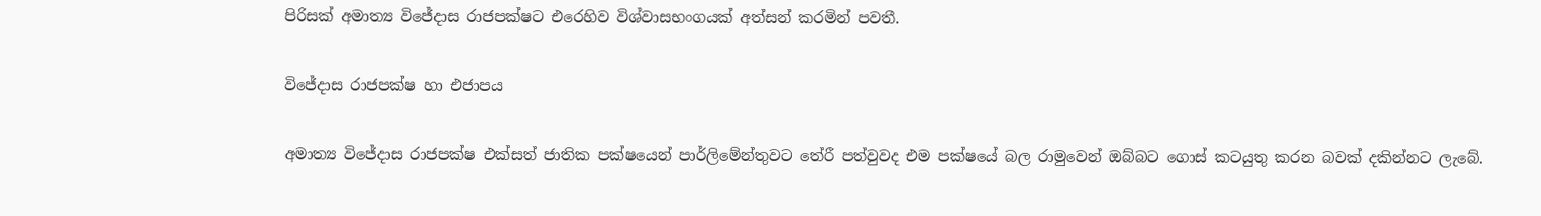පිරිසක් අමාත්‍ය විජේදාස රාජපක්ෂට එරෙහිව විශ්වාසභංගයක් අත්සන් කරමින් පවතී.

විජේදාස රාජපක්ෂ හා එජාපය

අමාත්‍ය විජේදාස රාජපක්ෂ එක්සත් ජාතික පක්ෂයෙන් පාර්ලිමේන්තුවට තේරී පත්වුවද එම පක්ෂයේ බල රාමුවෙන් ඔබ්බට ගොස් කටයුතු කරන බවක් දකින්නට ලැබේ.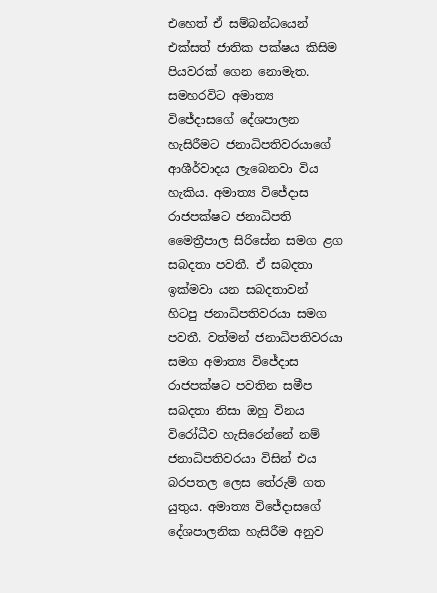එහෙත් ඒ සම්බන්ධයෙන් එක්සත් ජාතික පක්ෂය කිසිම පියවරක් ගෙන නොමැත. සමහරවිට අමාත්‍ය විජේදාසගේ දේශපාලන හැසිරීමට ජනාධිපතිවරයාගේ ආශීර්වාදය ලැබෙනවා විය හැකිය. අමාත්‍ය විජේදාස රාජපක්ෂට ජනාධිපති මෛත්‍රීපාල සිරිසේන සමග ළග සබදතා පවතී. ඒ සබදතා ඉක්මවා යන සබදතාවන් හිටපු ජනාධිපතිවරයා සමග පවතී. වත්මන් ජනාධිපතිවරයා සමග අමාත්‍ය විජේදාස රාජපක්ෂට පවතින සමීප සබදතා නිසා ඔහු විනය විරෝධීව හැසිරෙන්නේ නම් ජනාධිපතිවරයා විසින් එය බරපතල ලෙස තේරුම් ගත යුතුය. අමාත්‍ය විජේදාසගේ දේශපාලනික හැසිරීම අනුව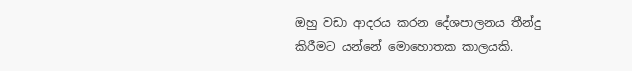ඔහු වඩා ආදරය කරන දේශපාලනය තීන්දු කිරීමට යන්නේ මොහොතක කාලයකි.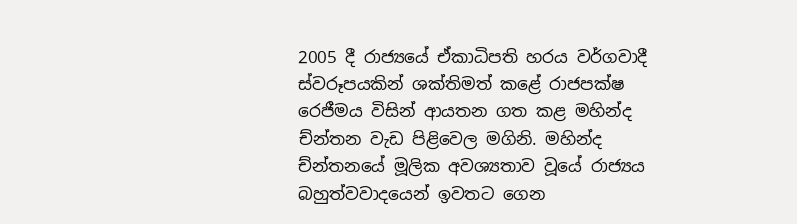2005 දී රාජ්‍යයේ ඒකාධිපති හරය වර්ගවාදී ස්වරූපයකින් ශක්තිමත් කළේ රාජපක්ෂ රෙජීමය විසින් ආයතන ගත කළ මහින්ද ච්න්තන වැඩ පිළිවෙල මගිනි. මහින්ද ච්න්තනයේ මූලික අවශ්‍යතාව වූයේ රාජ්‍යය බහුත්වවාදයෙන් ඉවතට ගෙන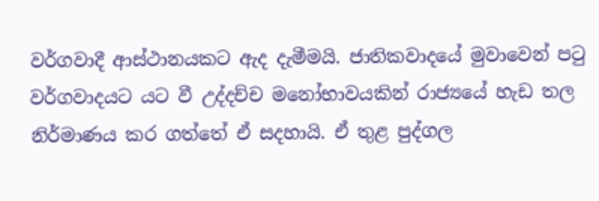වර්ගවාදී ආස්ථානයකට ඇද දැමීමයි. ජාතිකවාදයේ මුවාවෙන් පටු වර්ගවාදයට යට වී උද්දච්ච මනෝභාවයකින් රාජ්‍යයේ හැඩ තල නිර්මාණය කර ගත්තේ ඒ සදහායි. ඒ තුළ පුද්ගල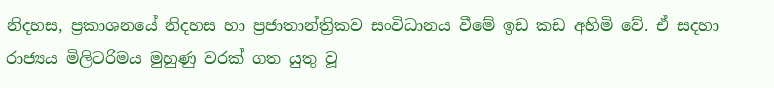නිදහස, ප්‍රකාශනයේ නිදහස හා ප්‍රජාතාන්ත්‍රිකව සංවිධානය වීමේ ඉඩ කඩ අහිමි වේ. ඒ සදහා රාජ්‍යය මිලිටරිමය මුහුණු වරක් ගත යුතු වූ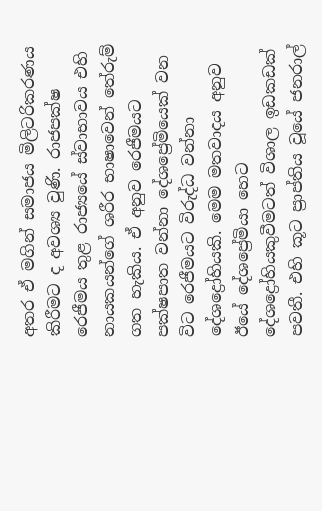අතර ඒ මගින් සමාජය මිලිටරිකරණය කිරීමට ද අවශ්‍ය වුණි. රාජපක්ෂ රෙජීමය තුළ රාජ්‍යයේ ස්වාභාවය එහි නායකයන්ගේ ශරීර භාෂාවෙන් තේරුම් ගත හැකිය. ඒ අනුව රෙජීමයට පක්ෂපාත වන්නා දේශප්‍රේමියෙක් වන විට රෙජීමයට විරුද්ධ වන්නා දේශද්‍රෝහියකි. මෙම මතවාදය අනුව ඊයේ දේශප්‍රේමියා හෙට දේශද්‍රෝහියකුවීමටත් විශාල ඉඩකඩක් පවතී. එහි කූට ප්‍රාප්තිය වූයේ ජනරාල්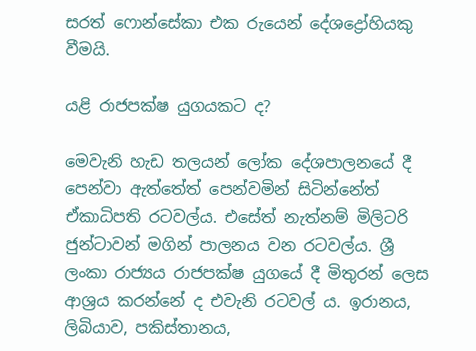සරත් ෆොන්සේකා එක රුයෙන් දේශද්‍රෝහියකු වීමයි.

යළි රාජපක්ෂ යුගයකට ද?

මෙවැනි හැඩ තලයන් ලෝක දේශපාලනයේ දී පෙන්වා ඇත්තේත් පෙන්වමින් සිටින්නේත් ඒකාධිපති රටවල්ය. එසේත් නැත්නම් මිලිටරි ජුන්ටාවන් මගින් පාලනය වන රටවල්ය. ශ්‍රී ලංකා රාජ්‍යය රාජපක්ෂ යුගයේ දී මිතුරන් ලෙස ආශ්‍රය කරන්නේ ද එවැනි රටවල් ය. ඉරානය, ලිබියාව, පකිස්තානය,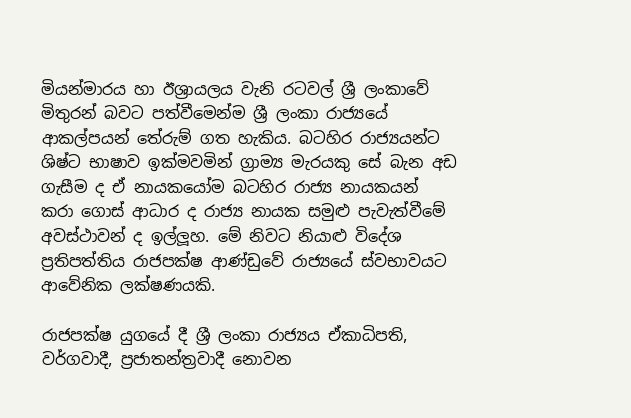මියන්මාරය හා ඊශ්‍රායලය වැනි රටවල් ශ්‍රී ලංකාවේ මිතුරන් බවට පත්වීමෙන්ම ශ්‍රී ලංකා රාජ්‍යයේ ආකල්පයන් තේරුම් ගත හැකිය. බටහිර රාජ්‍යයන්ට ශිෂ්ට භාෂාව ඉක්මවමින් ග්‍රාම්‍ය මැරයකු සේ බැන අඩ ගැසීම ද ඒ නායකයෝම බටහිර රාජ්‍ය නායකයන් කරා ගොස් ආධාර ද රාජ්‍ය නායක සමුළු පැවැත්වීමේ අවස්ථාවන් ද ඉල්ලූහ. මේ නිවට නියාළු විදේශ ප්‍රතිපත්තිය රාජපක්ෂ ආණ්ඩුවේ රාජ්‍යයේ ස්වභාවයට ආවේනික ලක්ෂණයකි.

රාජපක්ෂ යුගයේ දී ශ්‍රී ලංකා රාජ්‍යය ඒකාධිපති, වර්ගවාදී, ප්‍රජාතන්ත්‍රවාදී නොවන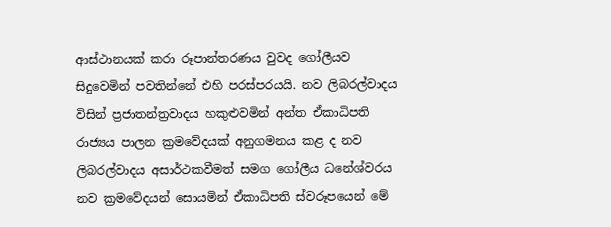ආස්ථානයක් කරා රූපාන්තරණය වුවද ගෝලීයව සිදුවෙමින් පවතින්නේ එහි පරස්පරයයි. නව ලිබරල්වාදය විසින් ප්‍රජාතන්ත්‍රවාදය හකුළුවමින් අන්ත ඒකාධිපති රාජ්‍යය පාලන ක්‍රමවේදයක් අනුගමනය කළ ද නව ලිබරල්වාදය අසාර්ථකවීමත් සමග ගෝලීය ධනේශ්වරය නව ක්‍රමවේදයන් සොයමින් ඒකාධිපති ස්වරූපයෙන් මේ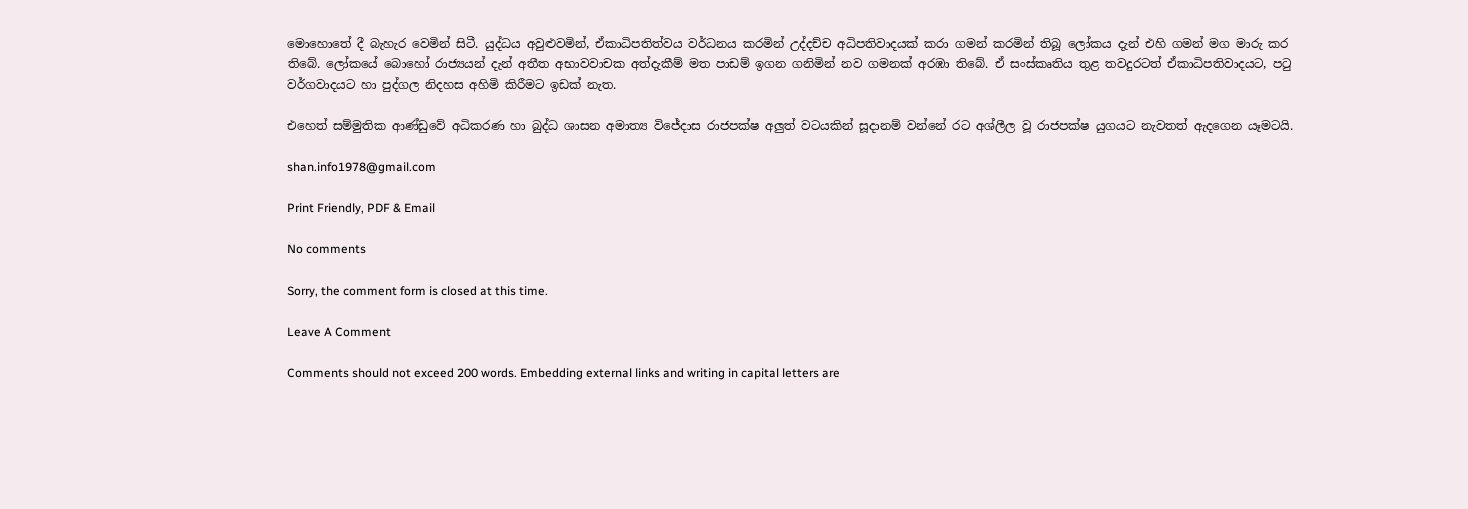මොහොතේ දී බැහැර වෙමින් සිටී. යුද්ධය අවුළුවමින්, ඒකාධිපතිත්වය වර්ධනය කරමින් උද්දච්ච අධිපතිවාදයක් කරා ගමන් කරමින් තිබූ ලෝකය දැන් එහි ගමන් මග මාරු කර තිබේ. ලෝකයේ බොහෝ රාජ්‍යයන් දැන් අතීත අභාවවාචක අත්දැකීම් මත පාඩම් ඉගන ගනිමින් නව ගමනක් අරඹා තිබේ. ඒ සංස්කෘතිය තුළ තවදුරටත් ඒකාධිපතිවාදයට, පටු වර්ගවාදයට හා පුද්ගල නිදහස අහිමි කිරීමට ඉඩක් නැත.

එහෙත් සම්මුතික ආණ්ඩුවේ අධිකරණ හා බුද්ධ ශාසන අමාත්‍ය විජේදාස රාජපක්ෂ අලුත් වටයකින් සූදානම් වන්නේ රට අශ්ලීල වූ රාජපක්ෂ යුගයට නැවතත් ඇදගෙන යෑමටයි.

shan.info1978@gmail.com

Print Friendly, PDF & Email

No comments

Sorry, the comment form is closed at this time.

Leave A Comment

Comments should not exceed 200 words. Embedding external links and writing in capital letters are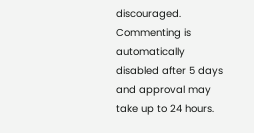discouraged. Commenting is automatically disabled after 5 days and approval may take up to 24 hours.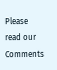Please read our Comments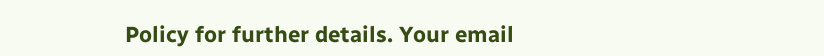Policy for further details. Your email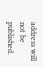address will not be published.